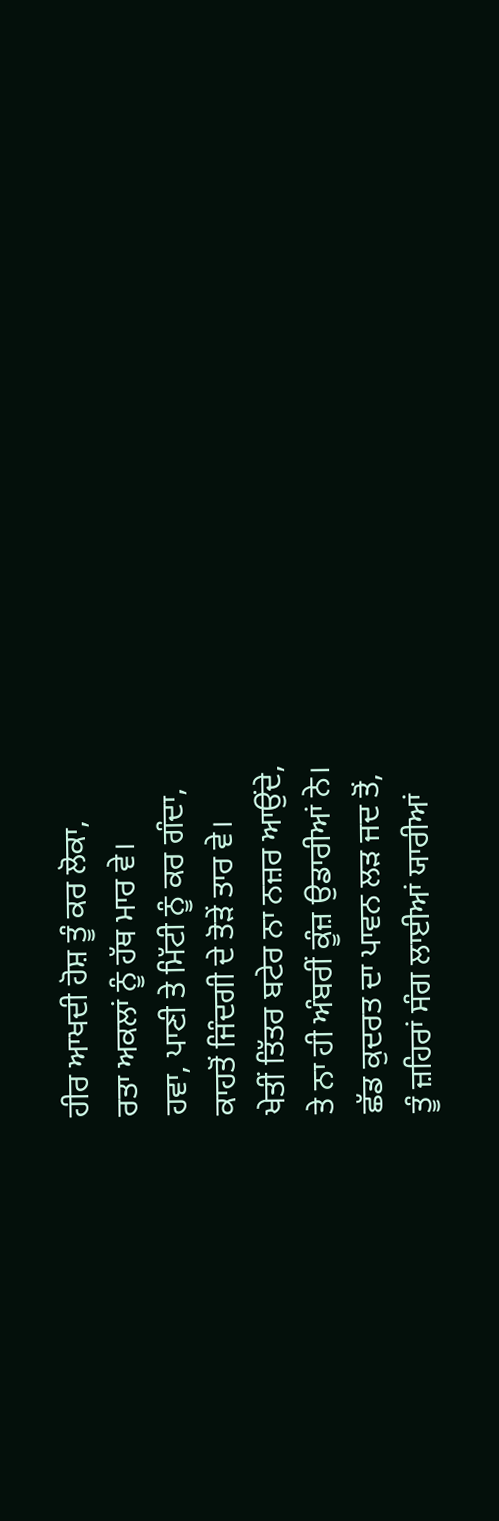ਹੀਰ ਆਖਦੀ ਹੋਸ਼ ਤੂੰ ਕਰ ਲੋਕਾ,
ਰਤਾ ਅਕਲਾਂ ਨੂੰ ਹੱਥ ਮਾਰ ਵੇ।
ਹਵਾ, ਪਾਣੀ ਤੇ ਮਿੱਟੀ ਨੂੰ ਕਰ ਗੰਦਾ,
ਕਾਹਤੋਂ ਜਿੰਦਗੀ ਦੇ ਤੋੜੇਂ ਤਾਰ ਵੇ।
ਖੇਤੀਂ ਤਿੱਤਰ ਬਟੇਰ ਨਾ ਨਜ਼ਰ ਆਉਂਦੇ,
ਤੇ ਨਾ ਹੀ ਅੰਬਰੀਂ ਕੂੰਜ਼ ਉਡਾਰੀਆਂ ਨੇ।
ਛੱਡ ਕੁਦਰਤ ਦਾ ਪਾਵਨ ਲੜ ਜਦ ਤੋਂ,
ਤੂੰ ਜ਼ਹਿਰਾਂ ਸੰਗ ਲਾਈਆਂ ਯਾਰੀਆਂ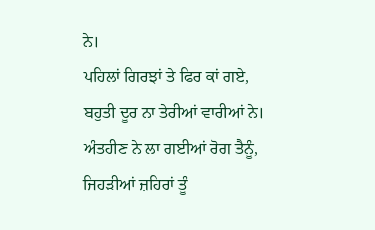ਨੇ।
ਪਹਿਲਾਂ ਗਿਰਝਾਂ ਤੇ ਫਿਰ ਕਾਂ ਗਏ,
ਬਹੁਤੀ ਦੂਰ ਨਾ ਤੇਰੀਆਂ ਵਾਰੀਆਂ ਨੇ।
ਅੰਤਹੀਣ ਨੇ ਲਾ ਗਈਆਂ ਰੋਗ ਤੈਨੂੰ,
ਜਿਹੜੀਆਂ ਜ਼ਹਿਰਾਂ ਤੂੰ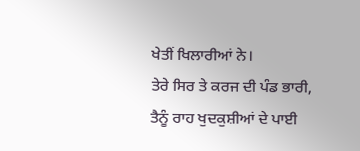ਖੇਤੀਂ ਖਿਲਾਰੀਆਂ ਨੇ।
ਤੇਰੇ ਸਿਰ ਤੇ ਕਰਜ ਦੀ ਪੰਡ ਭਾਰੀ,
ਤੈਨੂੰ ਰਾਹ ਖੁਦਕੁਸ਼ੀਆਂ ਦੇ ਪਾਈ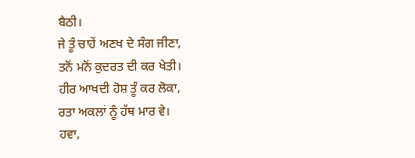ਬੈਠੀ।
ਜੇ ਤੂੰ ਚਾਹੇਂ ਅਣਖ ਦੇ ਸੰਗ ਜੀਣਾ,
ਤਨੋਂ ਮਨੋਂ ਕੁਦਰਤ ਦੀ ਕਰ ਖੇਤੀ।
ਹੀਰ ਆਖਦੀ ਹੋਸ਼ ਤੂੰ ਕਰ ਲੋਕਾ,
ਰਤਾ ਅਕਲਾਂ ਨੂੰ ਹੱਥ ਮਾਰ ਵੇ।
ਹਵਾ,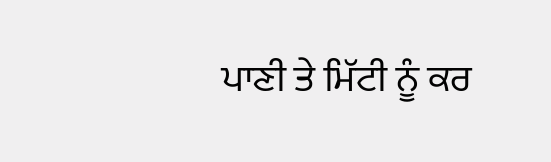ਪਾਣੀ ਤੇ ਮਿੱਟੀ ਨੂੰ ਕਰ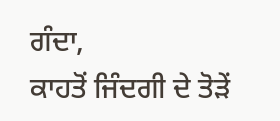ਗੰਦਾ,
ਕਾਹਤੋਂ ਜਿੰਦਗੀ ਦੇ ਤੋੜੇਂ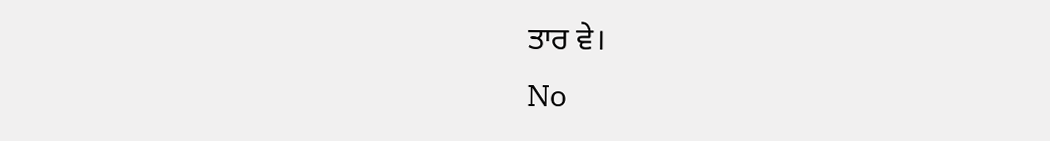ਤਾਰ ਵੇ।
No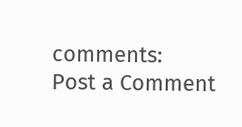comments:
Post a Comment